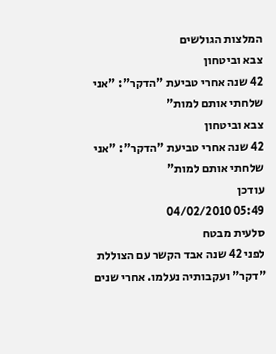המלצות הגולשים
צבא וביטחון
42 שנה אחרי טביעת "הדקר": "אני שלחתי אותם למות"
צבא וביטחון
42 שנה אחרי טביעת "הדקר": "אני שלחתי אותם למות"
עודכן
05:49 04/02/2010
סלעית מבטח
לפני 42 שנה אבד הקשר עם הצוללת "דקר" ועקבותיה נעלמו. אחרי שנים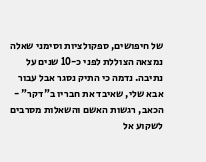של חיפושים, ספקולציות וסימני שאלה נמצאה הצוללת לפני כ-10 שנים על נתיבה. נדמה כי התיק נסגר אבל עבור אבא שלי, שאיבד את חבריו ב"דקר" - הכאב, רגשות האשם והשאלות מסרבים לשקוע אל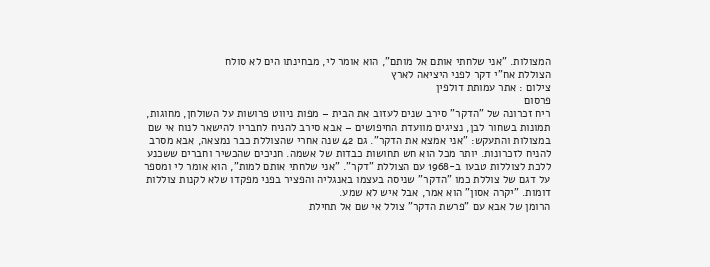המצולות. "אני שלחתי אותם אל מותם", הוא אומר לי, מבחינתו הים לא סולח
הצוללת אח"י דקר לפני היציאה לארץ
צילום : אתר עמותת דולפין
פרסום
ריח זכרונה של "הדקר" סירב שנים לעזוב את הבית – מפות ניווט פרושות על השולחן, מחוגות, תמונות בשחור לבן, נציגים מוועדת החיפושים – אבא סירב להניח לחבריו להישאר לנוח אי שם במצולות והתעקש: "אני אמצא את הדקר". גם 42 שנה אחרי שהצוללת כבר נמצאה, אבא מסרב להניח לזכרונות. יותר מכל הוא חש תחושות כבדות של אשמה. חניכים שהכשיר וחברים ששכנע ללכת לצוללות טבעו ב-1968 עם הצוללת "דקר". "אני שלחתי אותם למות", הוא אומר לי ומספר על דגם של צוללת כמו "הדקר" שניסה בעצמו באנגליה והפציר בפני מפקדו שלא לקנות צוללות דומות. "יקרה אסון" הוא אמר, אבל איש לא שמע.
הרומן של אבא עם "פרשת הדקר" צולל אי שם אל תחילת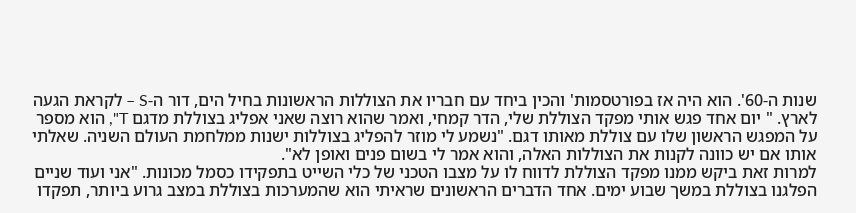שנות ה-60'. הוא היה אז בפורטסמות' והכין ביחד עם חבריו את הצוללות הראשונות בחיל הים, דור ה-S – לקראת הגעה לארץ. " יום אחד פגש אותי מפקד הצוללת שלי, הדר קמחי, ואמר שהוא רוצה שאני אפליג בצוללת מדגם T", הוא מספר על המפגש הראשון שלו עם צוללת מאותו דגם. "נשמע לי מוזר להפליג בצוללות ישנות ממלחמת העולם השניה. שאלתי אותו אם יש כוונה לקנות את הצוללות האלה, והוא אמר לי בשום פנים ואופן לא".
למרות זאת ביקש ממנו מפקד הצוללת לדווח לו על מצבו הטכני של כלי השייט בתפקידו כסמל מכונות. "אני ועוד שניים הפלגנו בצוללת במשך שבוע ימים. אחד הדברים הראשונים שראיתי הוא שהמערכות בצוללת במצב גרוע ביותר, תפקדו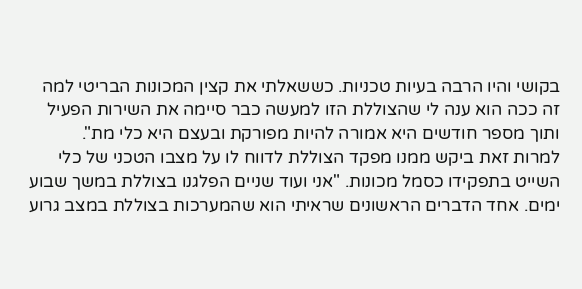בקושי והיו הרבה בעיות טכניות. כששאלתי את קצין המכונות הבריטי למה זה ככה הוא ענה לי שהצוללת הזו למעשה כבר סיימה את השירות הפעיל ותוך מספר חודשים היא אמורה להיות מפורקת ובעצם היא כלי מת".
למרות זאת ביקש ממנו מפקד הצוללת לדווח לו על מצבו הטכני של כלי השייט בתפקידו כסמל מכונות. "אני ועוד שניים הפלגנו בצוללת במשך שבוע ימים. אחד הדברים הראשונים שראיתי הוא שהמערכות בצוללת במצב גרוע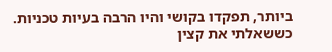ביותר, תפקדו בקושי והיו הרבה בעיות טכניות. כששאלתי את קצין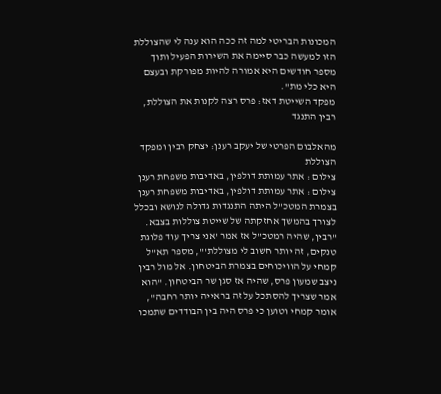המכונות הבריטי למה זה ככה הוא ענה לי שהצוללת הזו למעשה כבר סיימה את השירות הפעיל ותוך מספר חודשים היא אמורה להיות מפורקת ובעצם היא כלי מת".
מפקד השייטת דאז: פרס רצה לקנות את הצוללת, רבין התנגד

מהאלבום הפרטי של יעקב רענן: יצחק רבין ומפקד הצוללת
צילום : אתר עמותת דולפין, באדיבות משפחת רענן
צילום : אתר עמותת דולפין, באדיבות משפחת רענן
בצמרת המטכ"ל היתה התנגדות גדולה לנושא ובכלל לצורך בהמשך אחזקתה של שייטת צוללות בצבא. "רבין, שהיה רמטכ"ל אז אמר 'אני צריך עוד פלוגת טנקים, זה יותר חשוב לי מצוללת'", מספר תא"ל קמחי על הוויכוחים בצמרת הביטחון. אל מול רבין ניצב שמעון פרס, שהיה אז סגן שר הביטחון. "הוא אמר שצריך להסתכל על זה בראייה יותר רחבה", אומר קמחי וטוען כי פרס היה בין הבודדים שתמכו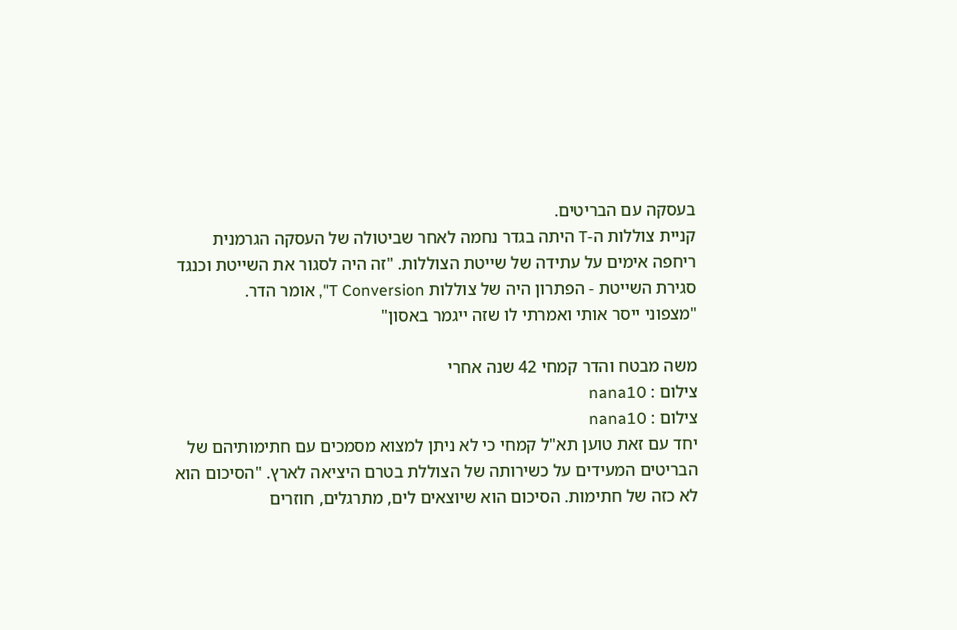בעסקה עם הבריטים.
קניית צוללות ה-T היתה בגדר נחמה לאחר שביטולה של העסקה הגרמנית ריחפה אימים על עתידה של שייטת הצוללות. "זה היה לסגור את השייטת וכנגד סגירת השייטת - הפתרון היה של צוללות T Conversion", אומר הדר.
"מצפוני ייסר אותי ואמרתי לו שזה ייגמר באסון"

משה מבטח והדר קמחי 42 שנה אחרי
צילום : nana10
צילום : nana10
יחד עם זאת טוען תא"ל קמחי כי לא ניתן למצוא מסמכים עם חתימותיהם של הבריטים המעידים על כשירותה של הצוללת בטרם היציאה לארץ. "הסיכום הוא לא כזה של חתימות. הסיכום הוא שיוצאים לים, מתרגלים, חוזרים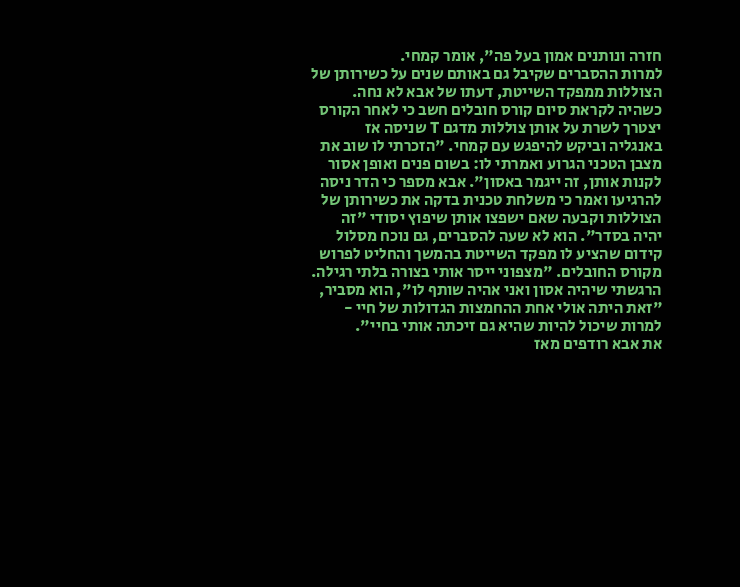חזרה ונותנים אמון בעל פה", אומר קמחי.
למרות ההסברים שקיבל גם באותם שנים על כשירותן של הצוללות ממפקד השייטת, דעתו של אבא לא נחה. כשהיה לקראת סיום קורס חובלים חשב כי לאחר הקורס יצטרך לשרת על אותן צוללות מדגם T שניסה אז באנגליה וביקש להיפגש עם קמחי. "הזכרתי לו שוב את מצבן הטכני הגרוע ואמרתי לו: בשום פנים ואופן אסור לקנות אותן, זה ייגמר באסון". אבא מספר כי הדר ניסה להרגיעו ואמר כי משלחת טכנית בדקה את כשירותן של הצוללות וקבעה שאם ישפצו אותן שיפוץ יסודי "זה יהיה בסדר". הוא לא שעה להסברים, גם נוכח מסלול קידום שהציע לו מפקד השייטת בהמשך והחליט לפרוש מקורס החובלים. "מצפוני ייסר אותי בצורה בלתי רגילה. הרגשתי שיהיה אסון ואני אהיה שותף לו", הוא מסביר, "זאת היתה אולי אחת ההחמצות הגדולות של חיי - למרות שיכול להיות שהיא גם זיכתה אותי בחיי".
את אבא רודפים מאז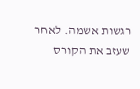רגשות אשמה. לאחר שעזב את הקורס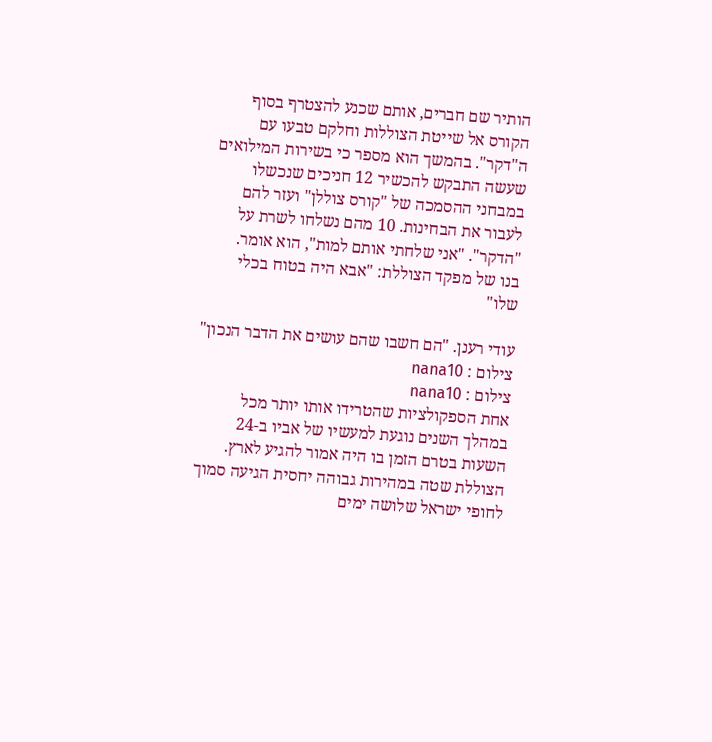הותיר שם חברים, אותם שכנע להצטרף בסוף הקורס אל שייטת הצוללות וחלקם טבעו עם ה"דקר". בהמשך הוא מספר כי בשירות המילואים שעשה התבקש להכשיר 12 חניכים שנכשלו במבחני ההסמכה של "קורס צוללן" ועזר להם לעבור את הבחינות. 10 מהם נשלחו לשרת על "הדקר". "אני שלחתי אותם למות", הוא אומר.
בנו של מפקד הצוללת: "אבא היה בטוח בכלי שלו"

עודי רענן. "הם חשבו שהם עושים את הדבר הנכון"
צילום : nana10
צילום : nana10
אחת הספקולציות שהטרידו אותו יותר מכל במהלך השנים נוגעת למעשיו של אביו ב-24 השעות בטרם הזמן בו היה אמור להגיע לארץ. הצוללת שטה במהירות גבוהה יחסית הגיעה סמוך לחופי ישראל שלושה ימים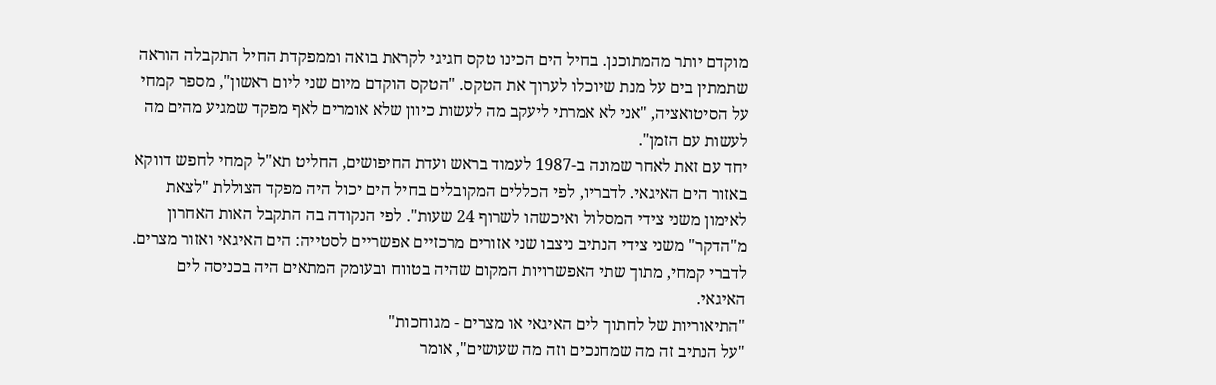מוקדם יותר מהמתוכנן. בחיל הים הכינו טקס חגיגי לקראת בואה וממפקדת החיל התקבלה הוראה שתמתין בים על מנת שיוכלו לערוך את הטקס. "הטקס הוקדם מיום שני ליום ראשון", מספר קמחי על הסיטואציה, "אני לא אמרתי ליעקב מה לעשות כיוון שלא אומרים לאף מפקד שמגיע מהים מה לעשות עם הזמן".
יחד עם זאת לאחר שמונה ב-1987 לעמוד בראש ועדת החיפושים, החליט תא"ל קמחי לחפש דווקא באזור הים האיגאי. לדבריו, לפי הכללים המקובלים בחיל הים יכול היה מפקד הצוללת "לצאת לאימון משני צידי המסלול ואיכשהו לשרוף 24 שעות". לפי הנקודה בה התקבל האות האחרון מ"הדקר" משני צידי הנתיב ניצבו שני אזורים מרכזיים אפשריים לסטייה: הים האיגאי ואזור מצרים. לדברי קמחי, מתוך שתי האפשרויות המקום שהיה בטווח ובעומק המתאים היה בכניסה לים האיגאי.
"התיאוריות של לחתוך לים האיגאי או מצרים - מגוחכות"
"על הנתיב זה מה שמחנכים וזה מה שעושים", אומר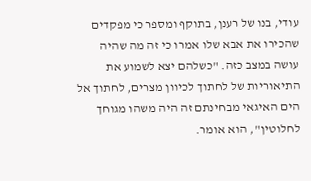עודי, בנו של רענן, בתוקף ומספר כי מפקדים שהכירו את אבא שלו אמרו כי זה מה שהיה עושה במצב כזה. "כשלהם יצא לשמוע את התיאוריות של לחתוך לכיוון מצרים, לחתוך אל הים האיגאי מבחינתם זה היה משהו מגוחך לחלוטין", הוא אומר.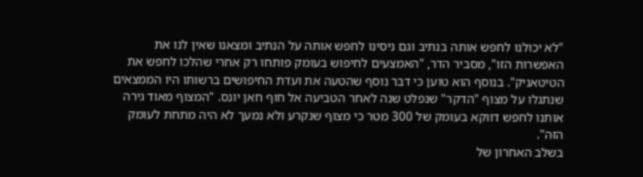"לא יכולנו לחפש אותה בנתיב וגם ניסינו לחפש אותה על הנתיב ומצאנו שאין לנו את האפשרות הזו", מסביר הדר, "האמצעים לחיפוש בעומק פותחו רק אחרי שהלכו לחפש את הטיטאניק". בנוסף הוא טוען כי דבר נוסף שהטעה את ועדת החיפושים ברשותו היו הממצאים שנתגלו על מצוף "הדקר" שנפלט שנה לאחר הטביעה אל חוף חאן יונס. "המצוף מאוד גירה אותנו לחפש דווקא בעומק של 300 מטר כי מצוף שנקרע ולא נמעך לא היה מתחת לעומק הזה".
בשלב האחרון של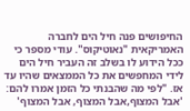החיפושים פנה חיל הים לחברה האמריקאית "נאוטיקוס". עודי מספר כי ככל הידוע לו בשלב זה העביר חיל הים לידי המחפשים את כל הממצאים שהיו עד אז. "לפי מה שהבנתי כל הזמן אמרו להם: 'אבל המצוף,אבל המצוף, אבל המצוף'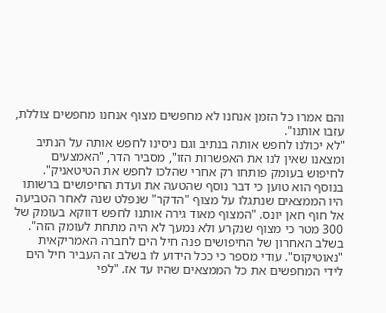והם אמרו כל הזמן אנחנו לא מחפשים מצוף אנחנו מחפשים צוללת, עזבו אותנו".
"לא יכולנו לחפש אותה בנתיב וגם ניסינו לחפש אותה על הנתיב ומצאנו שאין לנו את האפשרות הזו", מסביר הדר, "האמצעים לחיפוש בעומק פותחו רק אחרי שהלכו לחפש את הטיטאניק". בנוסף הוא טוען כי דבר נוסף שהטעה את ועדת החיפושים ברשותו היו הממצאים שנתגלו על מצוף "הדקר" שנפלט שנה לאחר הטביעה אל חוף חאן יונס. "המצוף מאוד גירה אותנו לחפש דווקא בעומק של 300 מטר כי מצוף שנקרע ולא נמעך לא היה מתחת לעומק הזה".
בשלב האחרון של החיפושים פנה חיל הים לחברה האמריקאית "נאוטיקוס". עודי מספר כי ככל הידוע לו בשלב זה העביר חיל הים לידי המחפשים את כל הממצאים שהיו עד אז. "לפי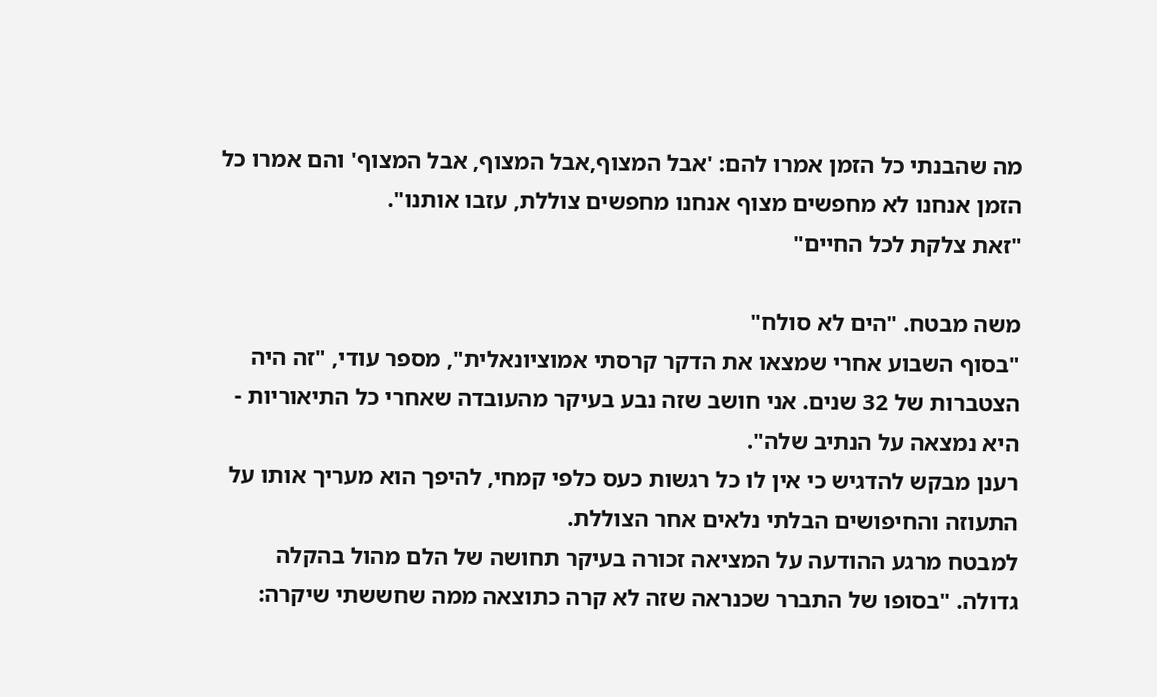מה שהבנתי כל הזמן אמרו להם: 'אבל המצוף,אבל המצוף, אבל המצוף' והם אמרו כל הזמן אנחנו לא מחפשים מצוף אנחנו מחפשים צוללת, עזבו אותנו".
"זאת צלקת לכל החיים"

משה מבטח. "הים לא סולח"
"בסוף השבוע אחרי שמצאו את הדקר קרסתי אמוציונאלית", מספר עודי, "זה היה הצטברות של 32 שנים. אני חושב שזה נבע בעיקר מהעובדה שאחרי כל התיאוריות - היא נמצאה על הנתיב שלה".
רענן מבקש להדגיש כי אין לו כל רגשות כעס כלפי קמחי, להיפך הוא מעריך אותו על התעוזה והחיפושים הבלתי נלאים אחר הצוללת.
למבטח מרגע ההודעה על המציאה זכורה בעיקר תחושה של הלם מהול בהקלה גדולה. "בסופו של התברר שכנראה שזה לא קרה כתוצאה ממה שחששתי שיקרה: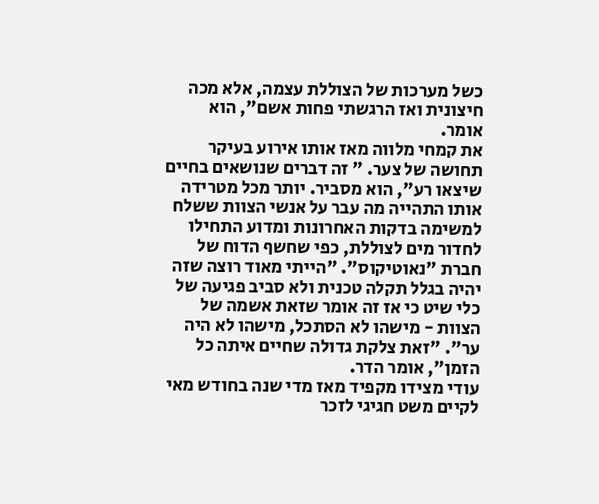כשל מערכות של הצוללת עצמה, אלא מכה חיצונית ואז הרגשתי פחות אשם", הוא אומר.
את קמחי מלווה מאז אותו אירוע בעיקר תחושה של צער. " זה דברים שנושאים בחיים שיצאו רע", הוא מסביר. יותר מכל מטרידה אותו התהייה מה עבר על אנשי הצוות ששלח למשימה בדקות האחרונות ומדוע התחילו לחדור מים לצוללת, כפי שחשף הדוח של חברת "נאוטיקוס". "הייתי מאוד רוצה שזה יהיה בגלל תקלה טכנית ולא סביב פגיעה של כלי שיט כי אז זה אומר שזאת אשמה של הצוות - מישהו לא הסתכל, מישהו לא היה ער". "זאת צלקת גדולה שחיים איתה כל הזמן", אומר הדר.
עודי מצידו מקפיד מאז מדי שנה בחודש מאי לקיים משט חגיגי לזכר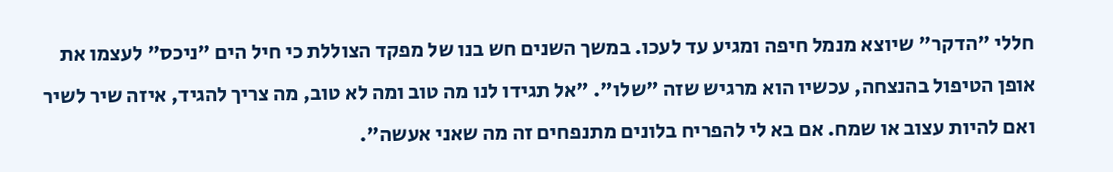חללי "הדקר" שיוצא מנמל חיפה ומגיע עד לעכו. במשך השנים חש בנו של מפקד הצוללת כי חיל הים "ניכס" לעצמו את אופן הטיפול בהנצחה, עכשיו הוא מרגיש שזה "שלו". "אל תגידו לנו מה טוב ומה לא טוב, מה צריך להגיד, איזה שיר לשיר ואם להיות עצוב או שמח. אם בא לי להפריח בלונים מתנפחים זה מה שאני אעשה".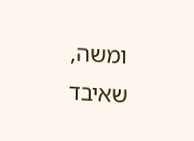ומשה, שאיבד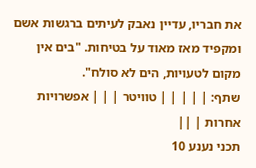את חבריו, עדיין נאבק לעיתים ברגשות אשם ומקפיד מאז מאוד על בטיחות. "בים אין מקום לטעויות, הים לא סולח".
שתף: | | | | | טוויטר | | | אפשרויות אחרות | ||
תכני נענע 10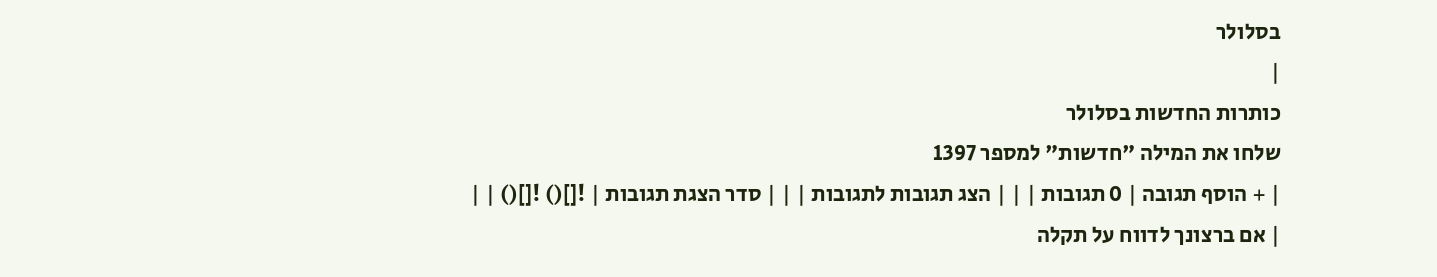בסלולר
|
כותרות החדשות בסלולר
שלחו את המילה "חדשות" למספר 1397
| + הוסף תגובה | 0 תגובות | | | הצג תגובות לתגובות | | | סדר הצגת תגובות | ![]() ![]() | |
| אם ברצונך לדווח על תקלה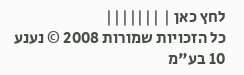לחץ כאן | |||||||
כל הזכויות שמורות 2008 © נענע 10 בע"מ